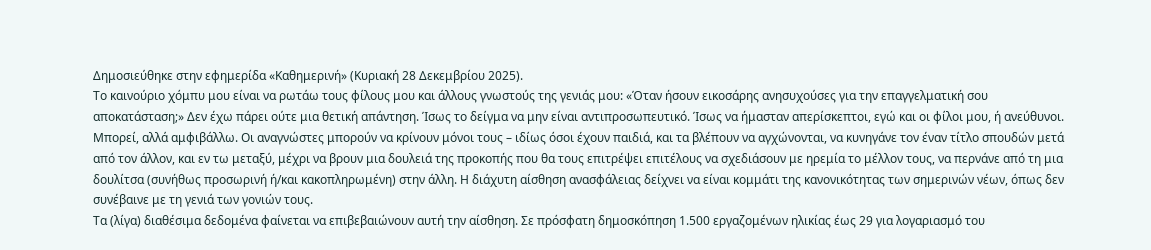Δημοσιεύθηκε στην εφημερίδα «Καθημερινή» (Κυριακή 28 Δεκεμβρίου 2025).
Το καινούριο χόμπυ μου είναι να ρωτάω τους φίλους μου και άλλους γνωστούς της γενιάς μου: «Όταν ήσουν εικοσάρης ανησυχούσες για την επαγγελματική σου αποκατάσταση;» Δεν έχω πάρει ούτε μια θετική απάντηση. Ίσως το δείγμα να μην είναι αντιπροσωπευτικό. Ίσως να ήμασταν απερίσκεπτοι, εγώ και οι φίλοι μου, ή ανεύθυνοι. Μπορεί, αλλά αμφιβάλλω. Οι αναγνώστες μπορούν να κρίνουν μόνοι τους – ιδίως όσοι έχουν παιδιά, και τα βλέπουν να αγχώνονται, να κυνηγάνε τον έναν τίτλο σπουδών μετά από τον άλλον, και εν τω μεταξύ, μέχρι να βρουν μια δουλειά της προκοπής που θα τους επιτρέψει επιτέλους να σχεδιάσουν με ηρεμία το μέλλον τους, να περνάνε από τη μια δουλίτσα (συνήθως προσωρινή ή/και κακοπληρωμένη) στην άλλη. Η διάχυτη αίσθηση ανασφάλειας δείχνει να είναι κομμάτι της κανονικότητας των σημερινών νέων, όπως δεν συνέβαινε με τη γενιά των γονιών τους.
Τα (λίγα) διαθέσιμα δεδομένα φαίνεται να επιβεβαιώνουν αυτή την αίσθηση. Σε πρόσφατη δημοσκόπηση 1.500 εργαζομένων ηλικίας έως 29 για λογαριασμό του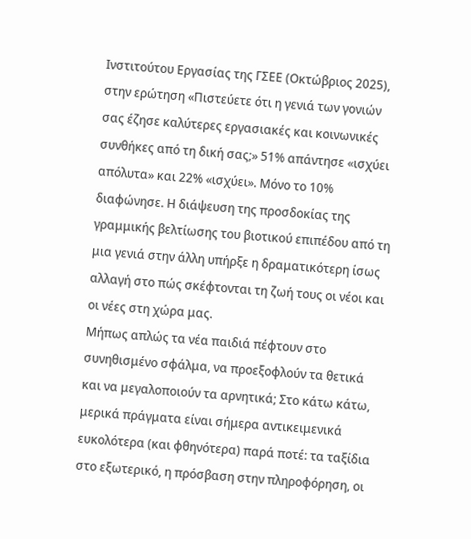Ινστιτούτου Εργασίας της ΓΣΕΕ (Οκτώβριος 2025), στην ερώτηση «Πιστεύετε ότι η γενιά των γονιών σας έζησε καλύτερες εργασιακές και κοινωνικές συνθήκες από τη δική σας;» 51% απάντησε «ισχύει απόλυτα» και 22% «ισχύει». Μόνο το 10% διαφώνησε. Η διάψευση της προσδοκίας της γραμμικής βελτίωσης του βιοτικού επιπέδου από τη μια γενιά στην άλλη υπήρξε η δραματικότερη ίσως αλλαγή στο πώς σκέφτονται τη ζωή τους οι νέοι και οι νέες στη χώρα μας.
Μήπως απλώς τα νέα παιδιά πέφτουν στο συνηθισμένο σφάλμα, να προεξοφλούν τα θετικά και να μεγαλοποιούν τα αρνητικά; Στο κάτω κάτω, μερικά πράγματα είναι σήμερα αντικειμενικά ευκολότερα (και φθηνότερα) παρά ποτέ: τα ταξίδια στο εξωτερικό, η πρόσβαση στην πληροφόρηση, οι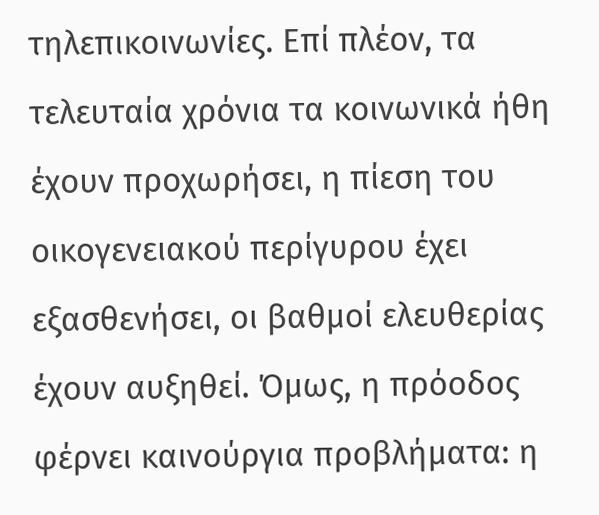τηλεπικοινωνίες. Επί πλέον, τα τελευταία χρόνια τα κοινωνικά ήθη έχουν προχωρήσει, η πίεση του οικογενειακού περίγυρου έχει εξασθενήσει, οι βαθμοί ελευθερίας έχουν αυξηθεί. Όμως, η πρόοδος φέρνει καινούργια προβλήματα: η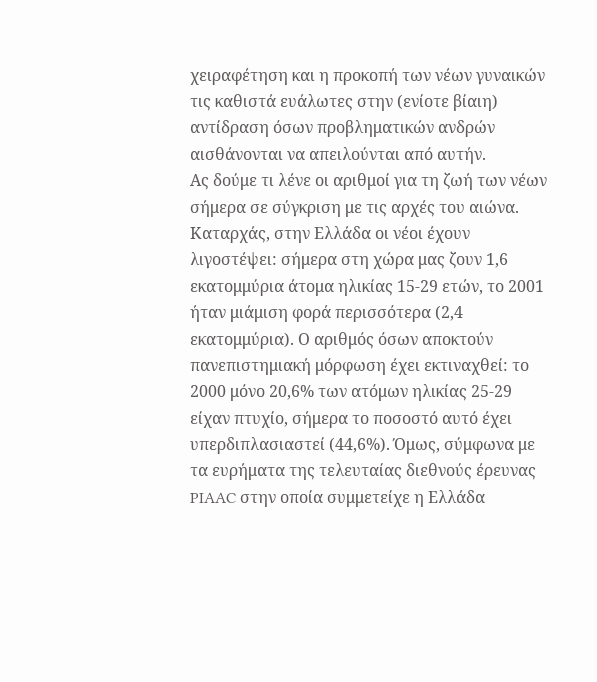χειραφέτηση και η προκοπή των νέων γυναικών τις καθιστά ευάλωτες στην (ενίοτε βίαιη) αντίδραση όσων προβληματικών ανδρών αισθάνονται να απειλούνται από αυτήν.
Ας δούμε τι λένε οι αριθμοί για τη ζωή των νέων σήμερα σε σύγκριση με τις αρχές του αιώνα. Καταρχάς, στην Ελλάδα οι νέοι έχουν λιγοστέψει: σήμερα στη χώρα μας ζουν 1,6 εκατομμύρια άτομα ηλικίας 15-29 ετών, το 2001 ήταν μιάμιση φορά περισσότερα (2,4 εκατομμύρια). Ο αριθμός όσων αποκτούν πανεπιστημιακή μόρφωση έχει εκτιναχθεί: το 2000 μόνο 20,6% των ατόμων ηλικίας 25-29 είχαν πτυχίο, σήμερα το ποσοστό αυτό έχει υπερδιπλασιαστεί (44,6%). Όμως, σύμφωνα με τα ευρήματα της τελευταίας διεθνούς έρευνας PIAAC στην οποία συμμετείχε η Ελλάδα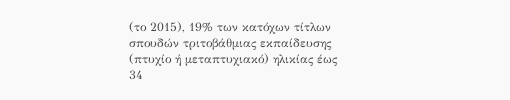(το 2015), 19% των κατόχων τίτλων σπουδών τριτοβάθμιας εκπαίδευσης (πτυχίο ή μεταπτυχιακό) ηλικίας έως 34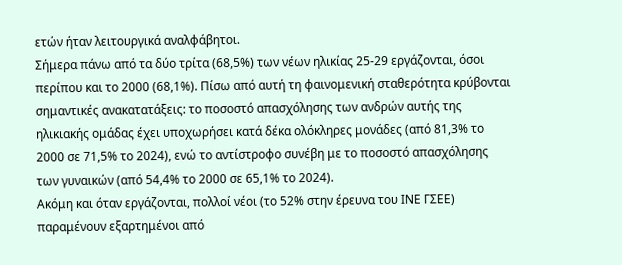ετών ήταν λειτουργικά αναλφάβητοι.
Σήμερα πάνω από τα δύο τρίτα (68,5%) των νέων ηλικίας 25-29 εργάζονται, όσοι περίπου και το 2000 (68,1%). Πίσω από αυτή τη φαινομενική σταθερότητα κρύβονται σημαντικές ανακατατάξεις: το ποσοστό απασχόλησης των ανδρών αυτής της ηλικιακής ομάδας έχει υποχωρήσει κατά δέκα ολόκληρες μονάδες (από 81,3% το 2000 σε 71,5% το 2024), ενώ το αντίστροφο συνέβη με το ποσοστό απασχόλησης των γυναικών (από 54,4% το 2000 σε 65,1% το 2024).
Ακόμη και όταν εργάζονται, πολλοί νέοι (το 52% στην έρευνα του ΙΝΕ ΓΣΕΕ) παραμένουν εξαρτημένοι από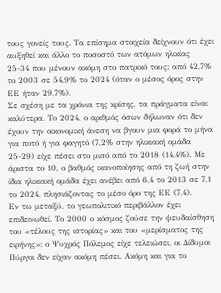τους γονείς τους. Τα επίσημα στοιχεία δείχνουν ότι έχει αυξηθεί και άλλο το ποσοστό των ατόμων ηλικίας 25-34 που μένουν ακόμη στο πατρικό τους: από 42,7% το 2003 σε 54,9% το 2024 (όταν ο μέσος όρος στην ΕΕ ήταν 29,7%).
Σε σχέση με τα χρόνια της κρίσης, τα πράγματα είναι καλύτερα. Το 2024, ο αριθμός όσων δήλωναν ότι δεν έχουν την οικονομική άνεση να βγουν μια φορά το μήνα για ποτό ή για φαγητό (7,2% στην ηλικιακή ομάδα 25-29) είχε πέσει στο μισό από το 2018 (14,4%). Με άριστα το 10, ο βαθμός ικανοποίησης από τη ζωή στην ίδια ηλικιακή ομάδα έχει ανέβει από 6,4 το 2013 σε 7,1 το 2024, πλησιάζοντας το μέσο όρο της ΕΕ (7,4).
Εν τω μεταξύ, το γεωπολιτικό περιβάλλον έχει επιδεινωθεί. Το 2000 ο κόσμος ζούσε την ψευδαίσθηση του «τέλους της ιστορίας» και του «μερίσματος της ειρήνης»: ο Ψυχρός Πόλεμος είχε τελειώσει, οι Δίδυμοι Πύργοι δεν είχαν ακόμη πέσει. Ακόμη και για το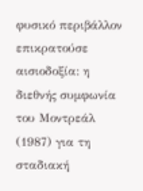φυσικό περιβάλλον επικρατούσε αισιοδοξία: η διεθνής συμφωνία του Μοντρεάλ (1987) για τη σταδιακή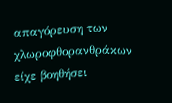απαγόρευση των χλωροφθορανθράκων είχε βοηθήσει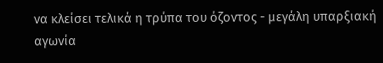να κλείσει τελικά η τρύπα του όζοντος - μεγάλη υπαρξιακή αγωνία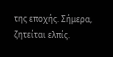της εποχής. Σήμερα, ζητείται ελπίς.